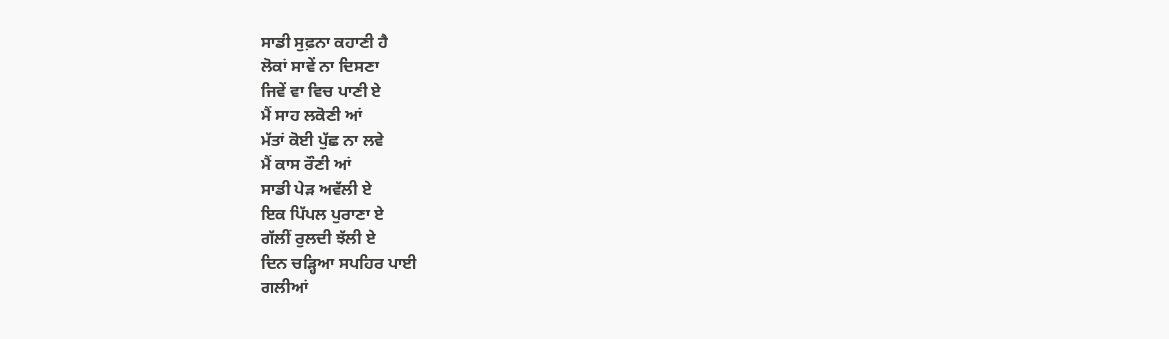ਸਾਡੀ ਸੁਫ਼ਨਾ ਕਹਾਣੀ ਹੈ
ਲੋਕਾਂ ਸਾਵੇਂ ਨਾ ਦਿਸਣਾ
ਜਿਵੇਂ ਵਾ ਵਿਚ ਪਾਣੀ ਏ
ਮੈਂ ਸਾਹ ਲਕੋਣੀ ਆਂ
ਮੱਤਾਂ ਕੋਈ ਪੁੱਛ ਨਾ ਲਵੇ
ਮੈਂ ਕਾਸ ਰੌਣੀ ਆਂ
ਸਾਡੀ ਪੇੜ ਅਵੱਲੀ ਏ
ਇਕ ਪਿੱਪਲ ਪੁਰਾਣਾ ਏ
ਗੱਲੀਂ ਰੁਲਦੀ ਝੱਲੀ ਏ
ਦਿਨ ਚੜ੍ਹਿਆ ਸਪਹਿਰ ਪਾਈ
ਗਲੀਆਂ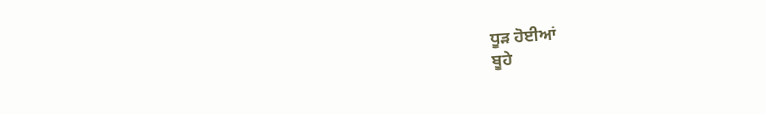ਧੂੜ ਹੋਈਆਂ
ਬੂਹੇ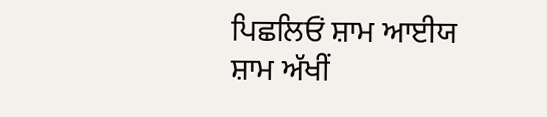ਪਿਛਲਿਓਂ ਸ਼ਾਮ ਆਈਯ
ਸ਼ਾਮ ਅੱਖੀਂ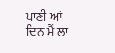ਪਾਣੀ ਆਂ
ਦਿਨ ਮੈਂ ਲਾ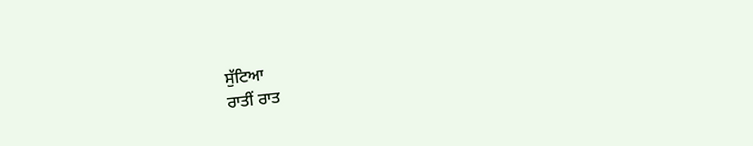ਸੁੱਟਿਆ
ਰਾਤੀਂ ਰਾਤ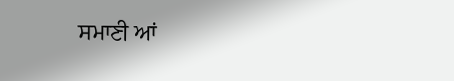ਸਮਾਣੀ ਆਂ